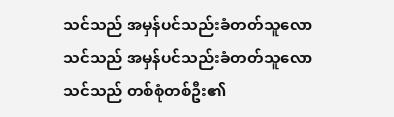သင်သည် အမှန်ပင်သည်းခံတတ်သူလော
သင်သည် အမှန်ပင်သည်းခံတတ်သူလော
သင်သည် တစ်စုံတစ်ဦး၏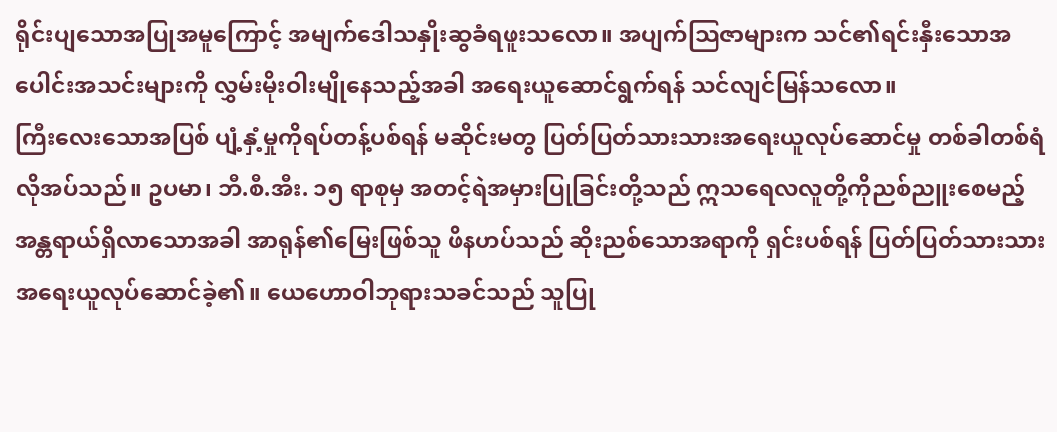ရိုင်းပျသောအပြုအမူကြောင့် အမျက်ဒေါသနှိုးဆွခံရဖူးသလော။ အပျက်သြဇာများက သင်၏ရင်းနှီးသောအပေါင်းအသင်းများကို လွှမ်းမိုးဝါးမျိုနေသည့်အခါ အရေးယူဆောင်ရွက်ရန် သင်လျင်မြန်သလော။
ကြီးလေးသောအပြစ် ပျံ့နှံ့မှုကိုရပ်တန့်ပစ်ရန် မဆိုင်းမတွ ပြတ်ပြတ်သားသားအရေးယူလုပ်ဆောင်မှု တစ်ခါတစ်ရံ လိုအပ်သည်။ ဥပမာ၊ ဘီ.စီ.အီး. ၁၅ ရာစုမှ အတင့်ရဲအမှားပြုခြင်းတို့သည် ဣသရေလလူတို့ကိုညစ်ညူးစေမည့် အန္တရာယ်ရှိလာသောအခါ အာရုန်၏မြေးဖြစ်သူ ဖိနဟပ်သည် ဆိုးညစ်သောအရာကို ရှင်းပစ်ရန် ပြတ်ပြတ်သားသားအရေးယူလုပ်ဆောင်ခဲ့၏။ ယေဟောဝါဘုရားသခင်သည် သူပြု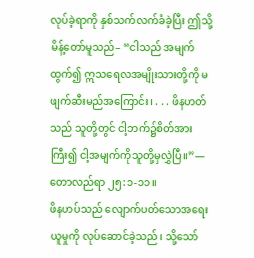လုပ်ခဲ့ရာကို နှစ်သက်လက်ခံခဲ့ပြီး ဤသို့မိန့်တော်မူသည်– “ငါသည် အမျက်ထွက်၍ ဣသရေလအမျိုးသားတို့ကို မဖျက်ဆီးမည်အကြောင်း၊ . . . ဖိနဟတ်သည် သူတို့တွင် ငါ့ဘက်၌စိတ်အားကြီး၍ ငါ့အမျက်ကိုသူတို့မှလွှဲပြီ။”—တောလည်ရာ ၂၅:၁-၁၁။
ဖိနဟပ်သည် လျောက်ပတ်သောအရေးယူမှုကို လုပ်ဆောင်ခဲ့သည်၊ သို့သော်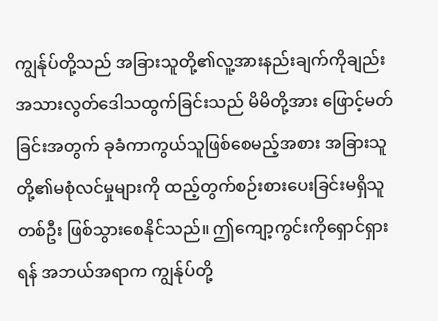ကျွန်ုပ်တို့သည် အခြားသူတို့၏လူ့အားနည်းချက်ကိုချည်း အသားလွတ်ဒေါသထွက်ခြင်းသည် မိမိတို့အား ဖြောင့်မတ်ခြင်းအတွက် ခုခံကာကွယ်သူဖြစ်စေမည့်အစား အခြားသူတို့၏မစုံလင်မှုများကို ထည့်တွက်စဉ်းစားပေးခြင်းမရှိသူတစ်ဦး ဖြစ်သွားစေနိုင်သည်။ ဤကျော့ကွင်းကိုရှောင်ရှားရန် အဘယ်အရာက ကျွန်ုပ်တို့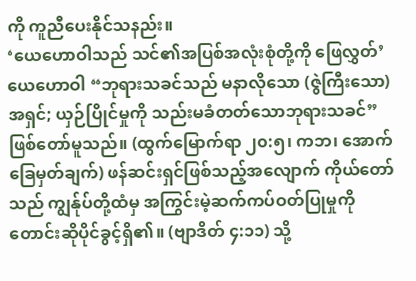ကို ကူညီပေးနိုင်သနည်း။
‘ယေဟောဝါသည် သင်၏အပြစ်အလုံးစုံတို့ကို ဖြေလွှတ်’
ယေဟောဝါ “ဘုရားသခင်သည် မနာလိုသော (ဇွဲကြီးသော) အရှင်; ယှဉ်ပြိုင်မှုကို သည်းမခံတတ်သောဘုရားသခင်” ဖြစ်တော်မူသည်။ (ထွက်မြောက်ရာ ၂၀:၅၊ ကဘ၊ အောက်ခြေမှတ်ချက်) ဖန်ဆင်းရှင်ဖြစ်သည့်အလျောက် ကိုယ်တော်သည် ကျွန်ုပ်တို့ထံမှ အကြွင်းမဲ့ဆက်ကပ်ဝတ်ပြုမှုကို တောင်းဆိုပိုင်ခွင့်ရှိ၏။ (ဗျာဒိတ် ၄:၁၁) သို့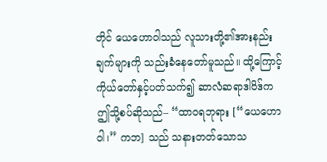တိုင် ယေဟောဝါသည် လူသားတို့၏အားနည်းချက်များကို သည်းခံနေတော်မူသည်။ ထို့ကြောင့် ကိုယ်တော်နှင့်ပတ်သက်၍ ဆာလံဆရာဒါဝိဒ်က ဤသို့စပ်ဆိုသည်– “ထာဝရဘုရား [“ယေဟောဝါ၊” ကဘ] သည် သနားတတ်သောသ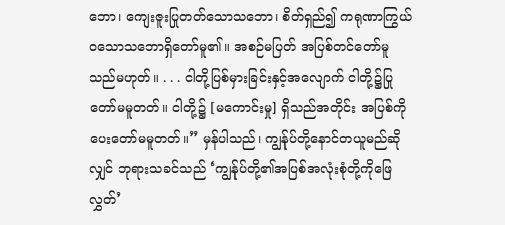ဘော၊ ကျေးဇူးပြုတတ်သောသဘော၊ စိတ်ရှည်၍ ကရုဏာကြွယ်ဝသောသဘောရှိတော်မူ၏။ အစဉ်မပြတ် အပြစ်တင်တော်မူသည်မဟုတ်။ . . . ငါတို့ပြစ်မှားခြင်းနှင့်အလျောက် ငါတို့၌ပြုတော်မမူတတ်။ ငါတို့၌ [မကောင်းမှု] ရှိသည်အတိုင်း အပြစ်ကိုပေးတော်မမူတတ်။” မှန်ပါသည်၊ ကျွန်ုပ်တို့နောင်တယူမည်ဆိုလျှင် ဘုရားသခင်သည် ‘ကျွန်ုပ်တို့၏အပြစ်အလုံးစုံတို့ကိုဖြေလွှတ်’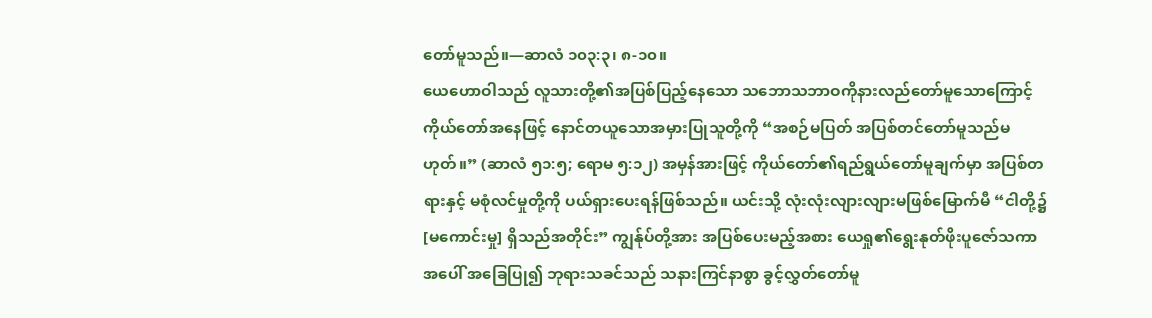တော်မူသည်။—ဆာလံ ၁၀၃:၃၊ ၈-၁၀။
ယေဟောဝါသည် လူသားတို့၏အပြစ်ပြည့်နေသော သဘောသဘာဝကိုနားလည်တော်မူသောကြောင့် ကိုယ်တော်အနေဖြင့် နောင်တယူသောအမှားပြုသူတို့ကို “အစဉ်မပြတ် အပြစ်တင်တော်မူသည်မဟုတ်။” (ဆာလံ ၅၁:၅; ရောမ ၅:၁၂) အမှန်အားဖြင့် ကိုယ်တော်၏ရည်ရွယ်တော်မူချက်မှာ အပြစ်တရားနှင့် မစုံလင်မှုတို့ကို ပယ်ရှားပေးရန်ဖြစ်သည်။ ယင်းသို့ လုံးလုံးလျားလျားမဖြစ်မြောက်မီ “ငါတို့၌ [မကောင်းမှု] ရှိသည်အတိုင်း” ကျွန်ုပ်တို့အား အပြစ်ပေးမည့်အစား ယေရှု၏ရွေးနုတ်ဖိုးပူဇော်သကာအပေါ် အခြေပြု၍ ဘုရားသခင်သည် သနားကြင်နာစွာ ခွင့်လွှတ်တော်မူ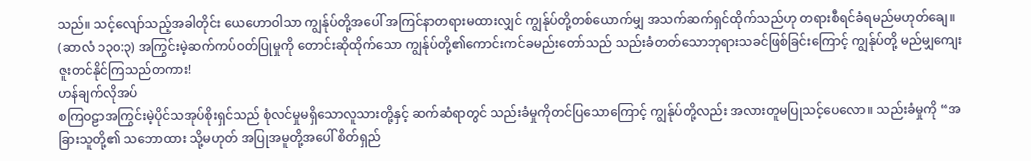သည်။ သင့်လျော်သည့်အခါတိုင်း ယေဟောဝါသာ ကျွန်ုပ်တို့အပေါ် အကြင်နာတရားမထားလျှင် ကျွန်ုပ်တို့တစ်ယောက်မျှ အသက်ဆက်ရှင်ထိုက်သည်ဟု တရားစီရင်ခံရမည်မဟုတ်ချေ။ (ဆာလံ ၁၃၀:၃) အကြွင်းမဲ့ဆက်ကပ်ဝတ်ပြုမှုကို တောင်းဆိုထိုက်သော ကျွန်ုပ်တို့၏ကောင်းကင်ခမည်းတော်သည် သည်းခံတတ်သောဘုရားသခင်ဖြစ်ခြင်းကြောင့် ကျွန်ုပ်တို့ မည်မျှကျေးဇူးတင်နိုင်ကြသည်တကား!
ဟန်ချက်လိုအပ်
စကြဝဠာအကြွင်းမဲ့ပိုင်သအုပ်စိုးရှင်သည် စုံလင်မှုမရှိသောလူသားတို့နှင့် ဆက်ဆံရာတွင် သည်းခံမှုကိုတင်ပြသောကြောင့် ကျွန်ုပ်တို့လည်း အလားတူမပြုသင့်ပေလော။ သည်းခံမှုကို “အခြားသူတို့၏ သဘောထား သို့မဟုတ် အပြုအမူတို့အပေါ် စိတ်ရှည်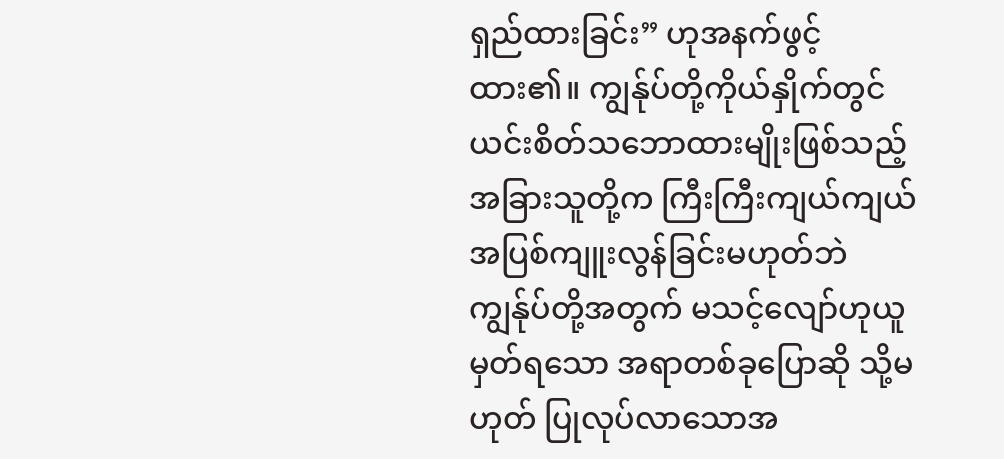ရှည်ထားခြင်း” ဟုအနက်ဖွင့်ထား၏။ ကျွန်ုပ်တို့ကိုယ်နှိုက်တွင် ယင်းစိတ်သဘောထားမျိုးဖြစ်သည့် အခြားသူတို့က ကြီးကြီးကျယ်ကျယ်အပြစ်ကျူးလွန်ခြင်းမဟုတ်ဘဲ ကျွန်ုပ်တို့အတွက် မသင့်လျော်ဟုယူမှတ်ရသော အရာတစ်ခုပြောဆို သို့မဟုတ် ပြုလုပ်လာသောအ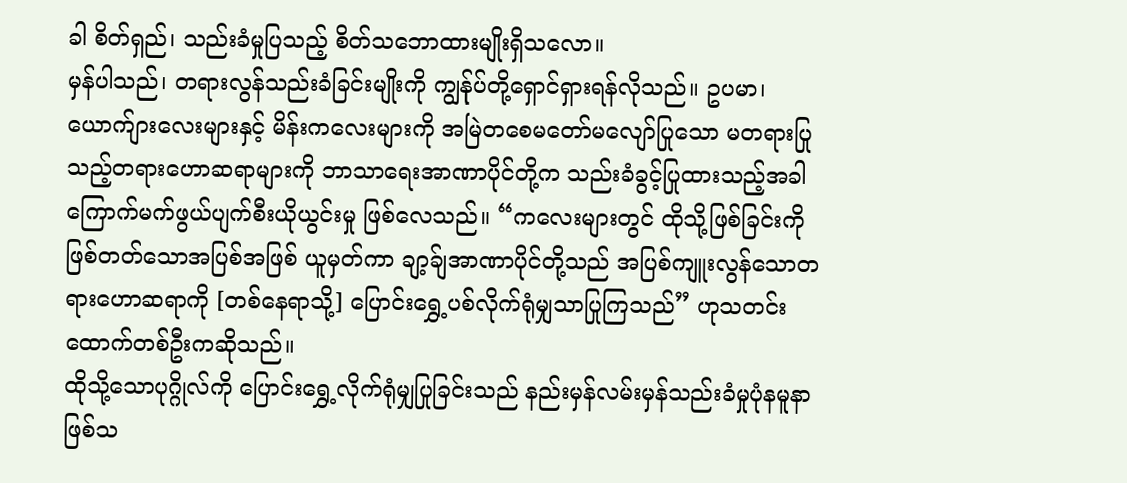ခါ စိတ်ရှည်၊ သည်းခံမှုပြသည့် စိတ်သဘောထားမျိုးရှိသလော။
မှန်ပါသည်၊ တရားလွန်သည်းခံခြင်းမျိုးကို ကျွန်ုပ်တို့ရှောင်ရှားရန်လိုသည်။ ဥပမာ၊ ယောက်ျားလေးများနှင့် မိန်းကလေးများကို အမြဲတစေမတော်မလျော်ပြုသော မတရားပြုသည့်တရားဟောဆရာများကို ဘာသာရေးအာဏာပိုင်တို့က သည်းခံခွင့်ပြုထားသည့်အခါ ကြောက်မက်ဖွယ်ပျက်စီးယိုယွင်းမှု ဖြစ်လေသည်။ “ကလေးများတွင် ထိုသို့ဖြစ်ခြင်းကို ဖြစ်တတ်သောအပြစ်အဖြစ် ယူမှတ်ကာ ချာ့ခ်ျအာဏာပိုင်တို့သည် အပြစ်ကျူးလွန်သောတရားဟောဆရာကို [တစ်နေရာသို့] ပြောင်းရွှေ့ပစ်လိုက်ရုံမျှသာပြုကြသည်” ဟုသတင်းထောက်တစ်ဦးကဆိုသည်။
ထိုသို့သောပုဂ္ဂိုလ်ကို ပြောင်းရွှေ့လိုက်ရုံမျှပြုခြင်းသည် နည်းမှန်လမ်းမှန်သည်းခံမှုပုံနမူနာဖြစ်သ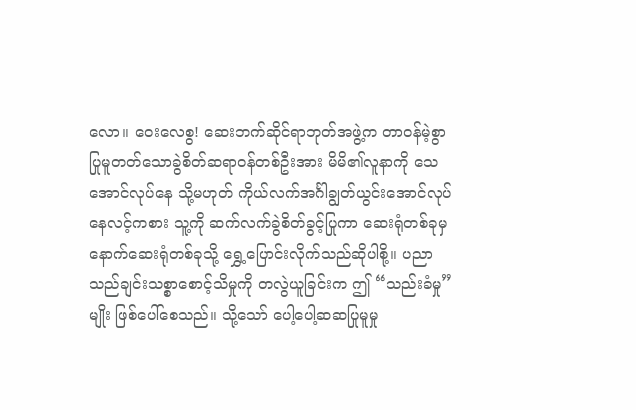လော။ ဝေးလေစွ! ဆေးဘက်ဆိုင်ရာဘုတ်အဖွဲ့က တာဝန်မဲ့စွာပြုမူတတ်သောခွဲစိတ်ဆရာဝန်တစ်ဦးအား မိမိ၏လူနာကို သေအောင်လုပ်နေ သို့မဟုတ် ကိုယ်လက်အင်္ဂါချွတ်ယွင်းအောင်လုပ်နေလင့်ကစား သူ့ကို ဆက်လက်ခွဲစိတ်ခွင့်ပြုကာ ဆေးရုံတစ်ခုမှ နောက်ဆေးရုံတစ်ခုသို့ ရွှေ့ပြောင်းလိုက်သည်ဆိုပါစို့။ ပညာသည်ချင်းသစ္စာစောင့်သိမှုကို တလွဲယူခြင်းက ဤ “သည်းခံမှု” မျိုး ဖြစ်ပေါ်စေသည်။ သို့သော် ပေါ့ပေါ့ဆဆပြုမူမှု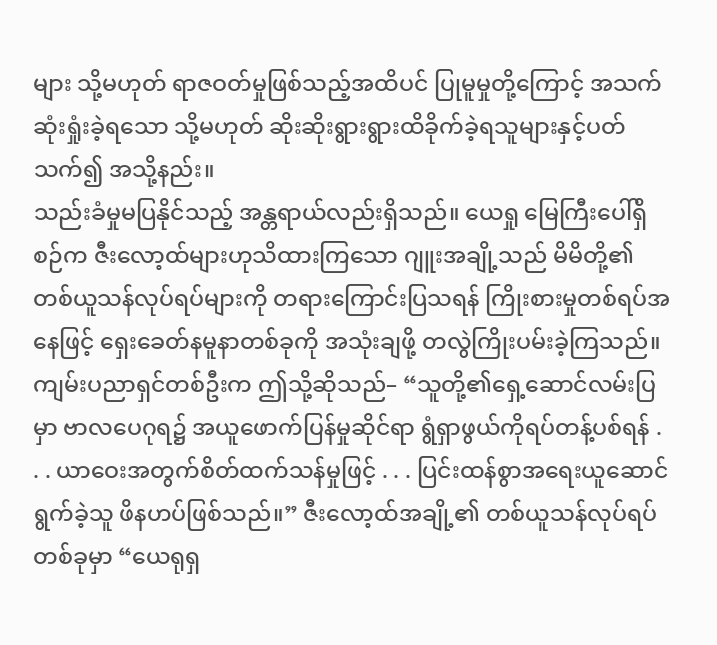များ သို့မဟုတ် ရာဇဝတ်မှုဖြစ်သည့်အထိပင် ပြုမူမှုတို့ကြောင့် အသက်ဆုံးရှုံးခဲ့ရသော သို့မဟုတ် ဆိုးဆိုးရွားရွားထိခိုက်ခဲ့ရသူများနှင့်ပတ်သက်၍ အသို့နည်း။
သည်းခံမှုမပြနိုင်သည့် အန္တရာယ်လည်းရှိသည်။ ယေရှု မြေကြီးပေါ်ရှိစဉ်က ဇီးလော့ထ်များဟုသိထားကြသော ဂျူးအချို့သည် မိမိတို့၏တစ်ယူသန်လုပ်ရပ်များကို တရားကြောင်းပြသရန် ကြိုးစားမှုတစ်ရပ်အနေဖြင့် ရှေးခေတ်နမူနာတစ်ခုကို အသုံးချဖို့ တလွဲကြိုးပမ်းခဲ့ကြသည်။ ကျမ်းပညာရှင်တစ်ဦးက ဤသို့ဆိုသည်– “သူတို့၏ရှေ့ဆောင်လမ်းပြမှာ ဗာလပေဂုရ၌ အယူဖောက်ပြန်မှုဆိုင်ရာ ရွံရှာဖွယ်ကိုရပ်တန့်ပစ်ရန် . . . ယာဝေးအတွက်စိတ်ထက်သန်မှုဖြင့် . . . ပြင်းထန်စွာအရေးယူဆောင်ရွက်ခဲ့သူ ဖိနဟပ်ဖြစ်သည်။” ဇီးလော့ထ်အချို့၏ တစ်ယူသန်လုပ်ရပ်တစ်ခုမှာ “ယေရုရှ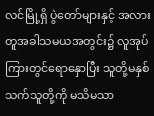လင်မြို့ရှိ ပွဲတော်များနှင့် အလားတူအခါသမယအတွင်း၌ လူအုပ်ကြားတွင်ရောနှောပြီး သူတို့မနှစ်သက်သူတို့ကို မသိမသာ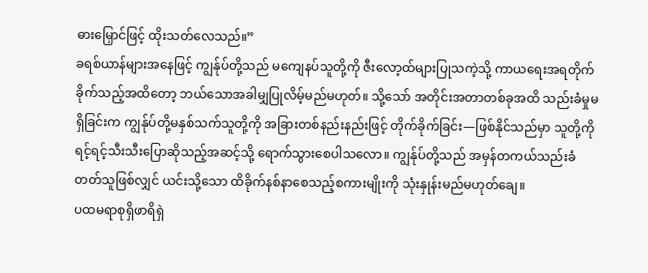ဓားမြှောင်ဖြင့် ထိုးသတ်လေသည်။”
ခရစ်ယာန်များအနေဖြင့် ကျွန်ုပ်တို့သည် မကျေနပ်သူတို့ကို ဇီးလော့ထ်များပြုသကဲ့သို့ ကာယရေးအရတိုက်ခိုက်သည့်အထိတော့ ဘယ်သောအခါမျှပြုလိမ့်မည်မဟုတ်။ သို့သော် အတိုင်းအတာတစ်ခုအထိ သည်းခံမှုမရှိခြင်းက ကျွန်ုပ်တို့မနှစ်သက်သူတို့ကို အခြားတစ်နည်းနည်းဖြင့် တိုက်ခိုက်ခြင်း—ဖြစ်နိုင်သည်မှာ သူတို့ကို ရင့်ရင့်သီးသီးပြောဆိုသည့်အဆင့်သို့ ရောက်သွားစေပါသလော။ ကျွန်ုပ်တို့သည် အမှန်တကယ်သည်းခံတတ်သူဖြစ်လျှင် ယင်းသို့သော ထိခိုက်နစ်နာစေသည့်စကားမျိုးကို သုံးနှုန်းမည်မဟုတ်ချေ။
ပထမရာစုရှိဖာရိရှဲ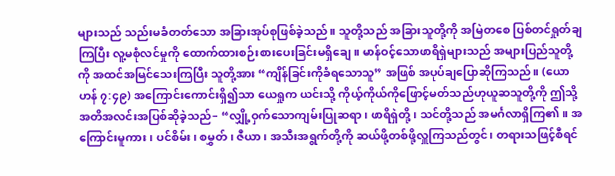များသည် သည်းမခံတတ်သော အခြားအုပ်စုဖြစ်ခဲ့သည်။ သူတို့သည် အခြားသူတို့ကို အမြဲတစေ ပြစ်တင်ရှုတ်ချကြပြီး လူ့မစုံလင်မှုကို ထောက်ထားစဉ်းစားပေးခြင်းမရှိချေ။ မာန်ဝင့်သောဖာရိရှဲများသည် အများပြည်သူတို့ကို အထင်အမြင်သေးကြပြီး သူတို့အား “ကျိန်ခြင်းကိုခံရသောသူ” အဖြစ် အပုပ်ချပြောဆိုကြသည်။ (ယောဟန် ၇:၄၉) အကြောင်းကောင်းရှိ၍သာ ယေရှုက ယင်းသို့ ကိုယ့်ကိုယ်ကိုဖြောင့်မတ်သည်ဟုယူဆသူတို့ကို ဤသို့အတိအလင်းအပြစ်ဆိုခဲ့သည်– “လျှို့ဝှက်သောကျမ်းပြုဆရာ၊ ဖာရိရှဲတို့၊ သင်တို့သည် အမင်္ဂလာရှိကြ၏။ အကြောင်းမူကား၊ ပင်စိမ်း၊ စမွှတ်၊ ဇီယာ၊ အသီးအရွက်တို့ကို ဆယ်ဖို့တစ်ဖို့လှူကြသည်တွင်၊ တရားသဖြင့်စီရင်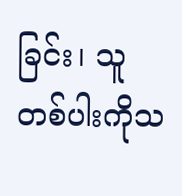ခြင်း၊ သူတစ်ပါးကိုသ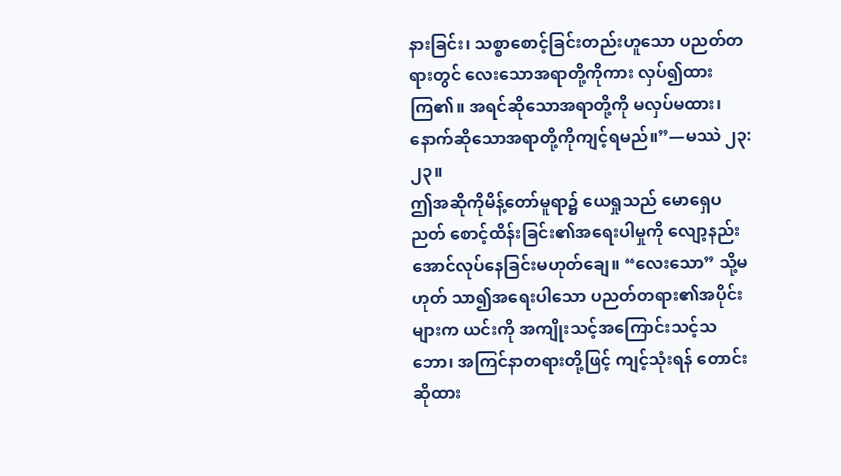နားခြင်း၊ သစ္စာစောင့်ခြင်းတည်းဟူသော ပညတ်တရားတွင် လေးသောအရာတို့ကိုကား လှပ်၍ထားကြ၏။ အရင်ဆိုသောအရာတို့ကို မလှပ်မထား၊ နောက်ဆိုသောအရာတို့ကိုကျင့်ရမည်။”—မဿဲ ၂၃:၂၃။
ဤအဆိုကိုမိန့်တော်မူရာ၌ ယေရှုသည် မောရှေပညတ် စောင့်ထိန်းခြင်း၏အရေးပါမှုကို လျော့နည်းအောင်လုပ်နေခြင်းမဟုတ်ချေ။ “လေးသော” သို့မဟုတ် သာ၍အရေးပါသော ပညတ်တရား၏အပိုင်းများက ယင်းကို အကျိုးသင့်အကြောင်းသင့်သဘော၊ အကြင်နာတရားတို့ဖြင့် ကျင့်သုံးရန် တောင်းဆိုထား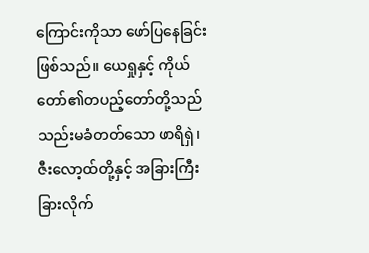ကြောင်းကိုသာ ဖော်ပြနေခြင်းဖြစ်သည်။ ယေရှုနှင့် ကိုယ်တော်၏တပည့်တော်တို့သည် သည်းမခံတတ်သော ဖာရိရှဲ၊ ဇီးလော့ထ်တို့နှင့် အခြားကြီးခြားလိုက်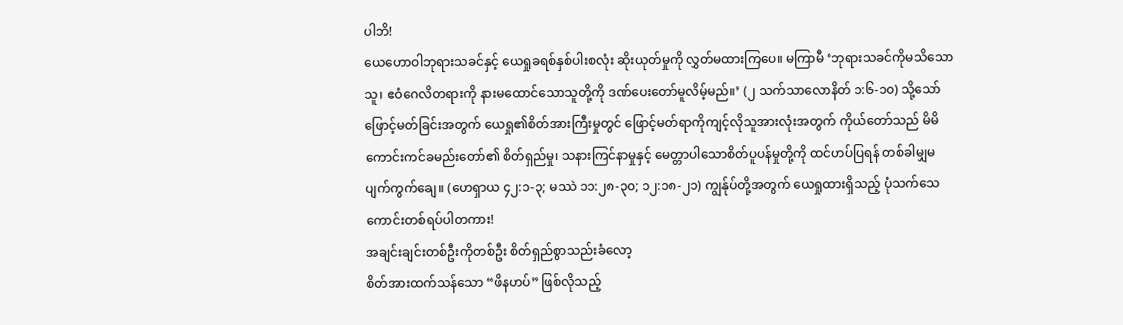ပါဘိ!
ယေဟောဝါဘုရားသခင်နှင့် ယေရှုခရစ်နှစ်ပါးစလုံး ဆိုးယုတ်မှုကို လွှတ်မထားကြပေ။ မကြာမီ ‘ဘုရားသခင်ကိုမသိသောသူ၊ ဧဝံဂေလိတရားကို နားမထောင်သောသူတို့ကို ဒဏ်ပေးတော်မူလိမ့်မည်။’ (၂ သက်သာလောနိတ် ၁:၆-၁၀) သို့သော် ဖြောင့်မတ်ခြင်းအတွက် ယေရှု၏စိတ်အားကြီးမှုတွင် ဖြောင့်မတ်ရာကိုကျင့်လိုသူအားလုံးအတွက် ကိုယ်တော်သည် မိမိကောင်းကင်ခမည်းတော်၏ စိတ်ရှည်မှု၊ သနားကြင်နာမှုနှင့် မေတ္တာပါသောစိတ်ပူပန်မှုတို့ကို ထင်ဟပ်ပြရန် တစ်ခါမျှမပျက်ကွက်ချေ။ (ဟေရှာယ ၄၂:၁-၃; မဿဲ ၁၁:၂၈-၃၀; ၁၂:၁၈-၂၁) ကျွန်ုပ်တို့အတွက် ယေရှုထားရှိသည့် ပုံသက်သေကောင်းတစ်ရပ်ပါတကား!
အချင်းချင်းတစ်ဦးကိုတစ်ဦး စိတ်ရှည်စွာသည်းခံလော့
စိတ်အားထက်သန်သော “ဖိနဟပ်” ဖြစ်လိုသည့်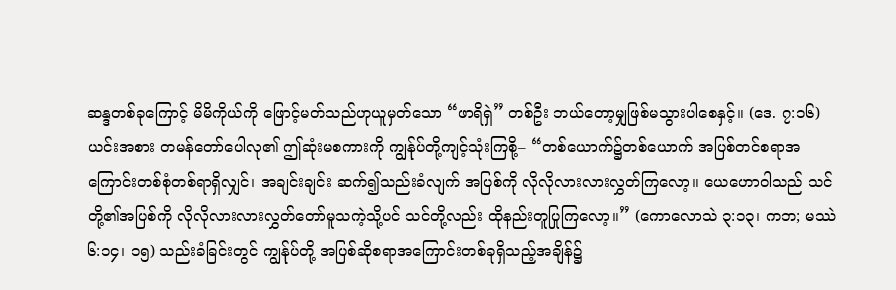ဆန္ဒတစ်ခုကြောင့် မိမိကိုယ်ကို ဖြောင့်မတ်သည်ဟုယူမှတ်သော “ဖာရိရှဲ” တစ်ဦး ဘယ်တော့မျှဖြစ်မသွားပါစေနှင့်။ (ဒေ. ၇:၁၆) ယင်းအစား တမန်တော်ပေါလု၏ ဤဆုံးမစကားကို ကျွန်ုပ်တို့ကျင့်သုံးကြစို့– “တစ်ယောက်၌တစ်ယောက် အပြစ်တင်စရာအကြောင်းတစ်စုံတစ်ရာရှိလျှင်၊ အချင်းချင်း ဆက်၍သည်းခံလျက် အပြစ်ကို လိုလိုလားလားလွှတ်ကြလော့။ ယေဟောဝါသည် သင်တို့၏အပြစ်ကို လိုလိုလားလားလွှတ်တော်မူသကဲ့သို့ပင် သင်တို့လည်း ထိုနည်းတူပြုကြလော့။” (ကောလောသဲ ၃:၁၃၊ ကဘ; မဿဲ ၆:၁၄၊ ၁၅) သည်းခံခြင်းတွင် ကျွန်ုပ်တို့ အပြစ်ဆိုစရာအကြောင်းတစ်ခုရှိသည့်အချိန်၌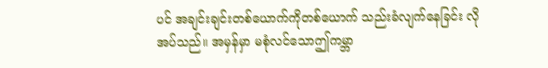ပင် အချင်းချင်းတစ်ယောက်ကိုတစ်ယောက် သည်းခံလျက်နေခြင်း လိုအပ်သည်။ အမှန်မှာ မစုံလင်သောဤကမ္ဘာ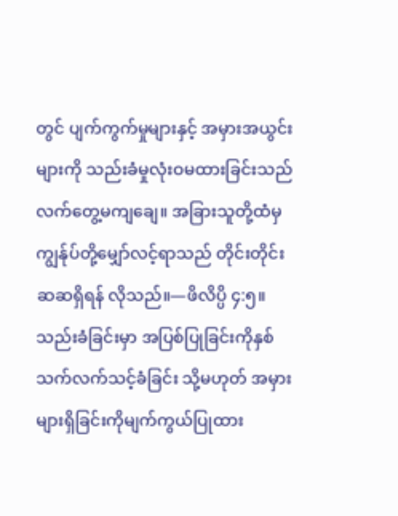တွင် ပျက်ကွက်မှုများနှင့် အမှားအယွင်းများကို သည်းခံမှုလုံးဝမထားခြင်းသည် လက်တွေ့မကျချေ။ အခြားသူတို့ထံမှ ကျွန်ုပ်တို့မျှော်လင့်ရာသည် တိုင်းတိုင်းဆဆရှိရန် လိုသည်။—ဖိလိပ္ပိ ၄:၅။
သည်းခံခြင်းမှာ အပြစ်ပြုခြင်းကိုနှစ်သက်လက်သင့်ခံခြင်း သို့မဟုတ် အမှားများရှိခြင်းကိုမျက်ကွယ်ပြုထား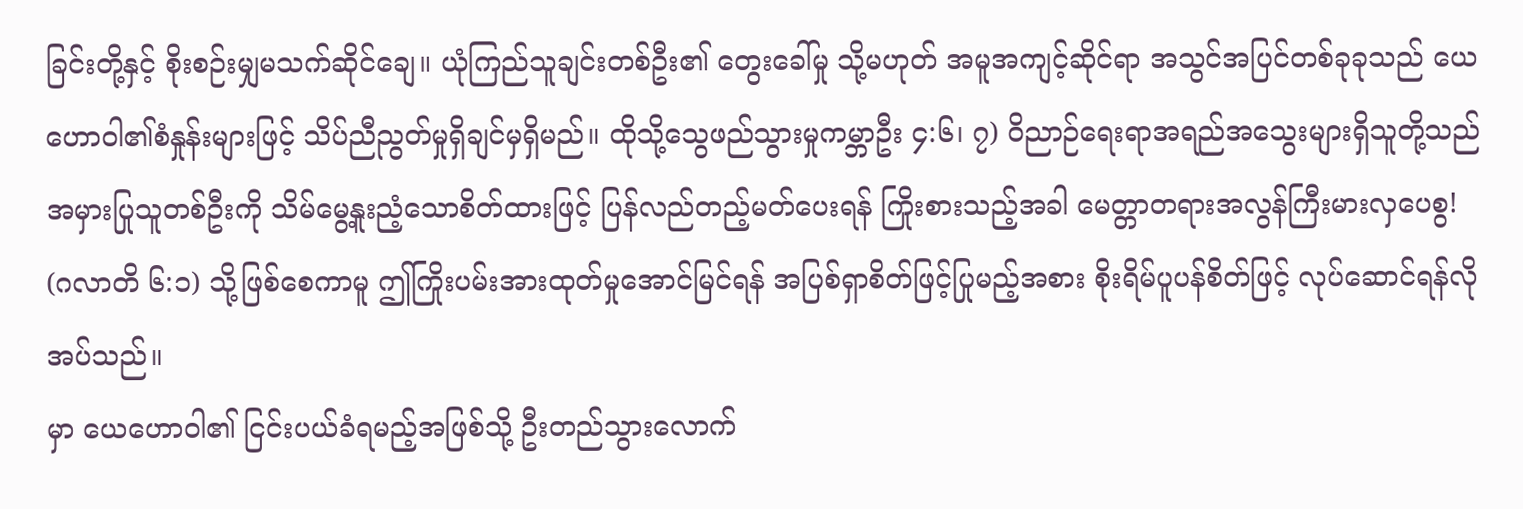ခြင်းတို့နှင့် စိုးစဉ်းမျှမသက်ဆိုင်ချေ။ ယုံကြည်သူချင်းတစ်ဦး၏ တွေးခေါ်မှု သို့မဟုတ် အမူအကျင့်ဆိုင်ရာ အသွင်အပြင်တစ်ခုခုသည် ယေဟောဝါ၏စံနှုန်းများဖြင့် သိပ်ညီညွတ်မှုရှိချင်မှရှိမည်။ ထိုသို့သွေဖည်သွားမှုကမ္ဘာဦး ၄:၆၊ ၇) ဝိညာဉ်ရေးရာအရည်အသွေးများရှိသူတို့သည် အမှားပြုသူတစ်ဦးကို သိမ်မွေ့နူးညံ့သောစိတ်ထားဖြင့် ပြန်လည်တည့်မတ်ပေးရန် ကြိုးစားသည့်အခါ မေတ္တာတရားအလွန်ကြီးမားလှပေစွ! (ဂလာတိ ၆:၁) သို့ဖြစ်စေကာမူ ဤကြိုးပမ်းအားထုတ်မှုအောင်မြင်ရန် အပြစ်ရှာစိတ်ဖြင့်ပြုမည့်အစား စိုးရိမ်ပူပန်စိတ်ဖြင့် လုပ်ဆောင်ရန်လိုအပ်သည်။
မှာ ယေဟောဝါ၏ ငြင်းပယ်ခံရမည့်အဖြစ်သို့ ဦးတည်သွားလောက်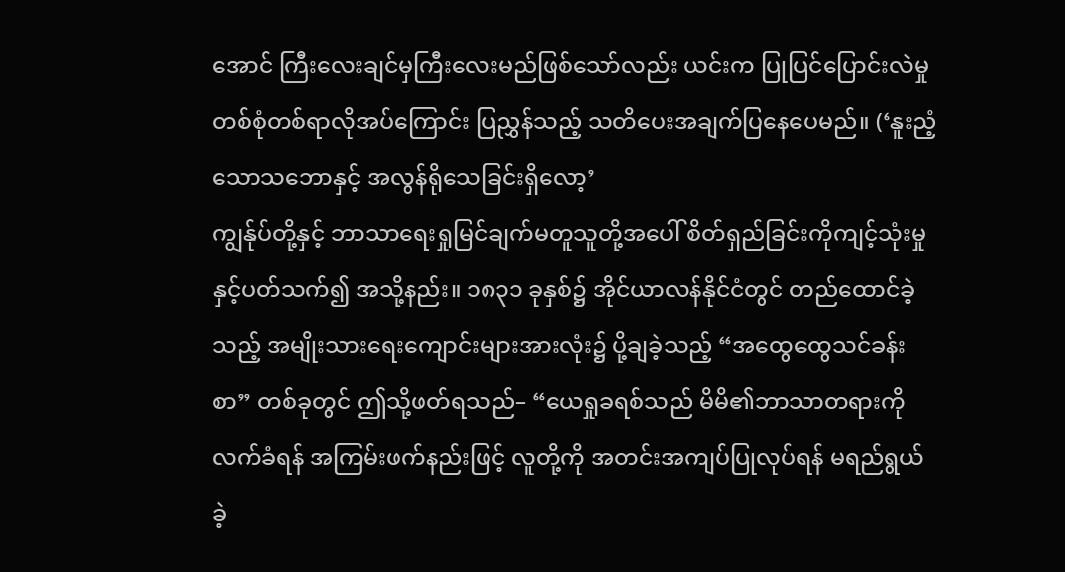အောင် ကြီးလေးချင်မှကြီးလေးမည်ဖြစ်သော်လည်း ယင်းက ပြုပြင်ပြောင်းလဲမှုတစ်စုံတစ်ရာလိုအပ်ကြောင်း ပြညွှန်သည့် သတိပေးအချက်ပြနေပေမည်။ (‘နူးညံ့သောသဘောနှင့် အလွန်ရိုသေခြင်းရှိလော့’
ကျွန်ုပ်တို့နှင့် ဘာသာရေးရှုမြင်ချက်မတူသူတို့အပေါ် စိတ်ရှည်ခြင်းကိုကျင့်သုံးမှုနှင့်ပတ်သက်၍ အသို့နည်း။ ၁၈၃၁ ခုနှစ်၌ အိုင်ယာလန်နိုင်ငံတွင် တည်ထောင်ခဲ့သည့် အမျိုးသားရေးကျောင်းများအားလုံး၌ ပို့ချခဲ့သည့် “အထွေထွေသင်ခန်းစာ” တစ်ခုတွင် ဤသို့ဖတ်ရသည်– “ယေရှုခရစ်သည် မိမိ၏ဘာသာတရားကိုလက်ခံရန် အကြမ်းဖက်နည်းဖြင့် လူတို့ကို အတင်းအကျပ်ပြုလုပ်ရန် မရည်ရွယ်ခဲ့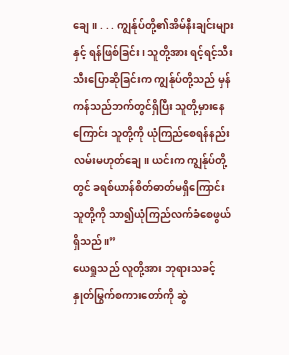ချေ။ . . . ကျွန်ုပ်တို့၏အိမ်နီးချင်းများနှင့် ရန်ဖြစ်ခြင်း၊ သူတို့အား ရင့်ရင့်သီးသီးပြောဆိုခြင်းက ကျွန်ုပ်တို့သည် မှန်ကန်သည်ဘက်တွင်ရှိပြီး သူတို့မှားနေကြောင်း သူတို့ကို ယုံကြည်စေရန်နည်းလမ်းမဟုတ်ချေ။ ယင်းက ကျွန်ုပ်တို့တွင် ခရစ်ယာန်စိတ်ဓာတ်မရှိကြောင်း သူတို့ကို သာ၍ယုံကြည်လက်ခံစေဖွယ်ရှိသည်။”
ယေရှုသည် လူတို့အား ဘုရားသခင့်နှုတ်မြွက်စကားတော်ကို ဆွဲ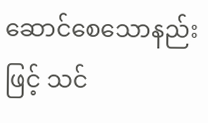ဆောင်စေသောနည်းဖြင့် သင်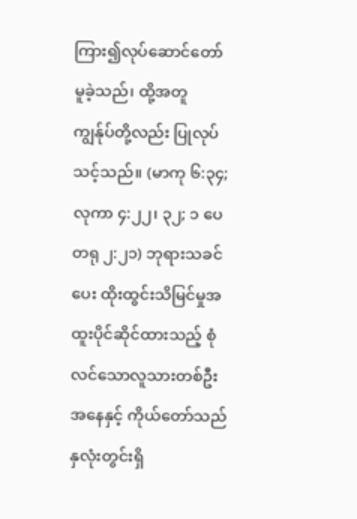ကြား၍လုပ်ဆောင်တော်မူခဲ့သည်၊ ထို့အတူ ကျွန်ုပ်တို့လည်း ပြုလုပ်သင့်သည်။ (မာကု ၆:၃၄; လုကာ ၄:၂၂၊ ၃၂; ၁ ပေတရု ၂:၂၁) ဘုရားသခင်ပေး ထိုးထွင်းသိမြင်မှုအထူးပိုင်ဆိုင်ထားသည့် စုံလင်သောလူသားတစ်ဦးအနေနှင့် ကိုယ်တော်သည် နှလုံးတွင်းရှိ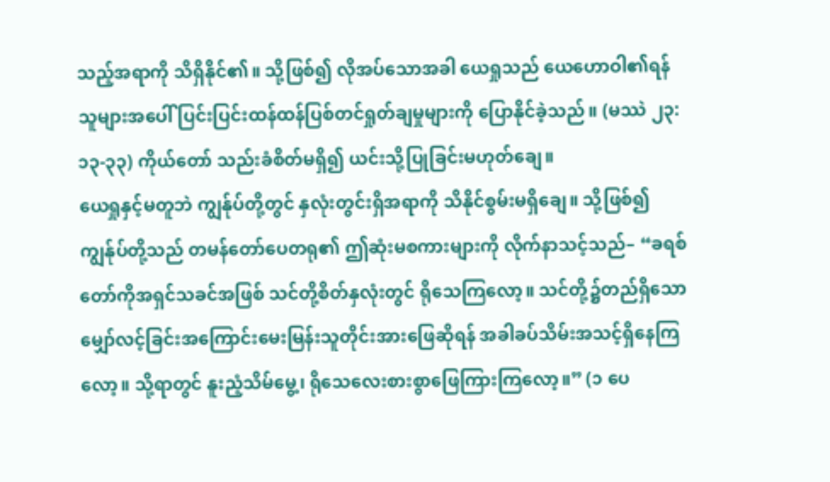သည့်အရာကို သိရှိနိုင်၏။ သို့ဖြစ်၍ လိုအပ်သောအခါ ယေရှုသည် ယေဟောဝါ၏ရန်သူများအပေါ် ပြင်းပြင်းထန်ထန်ပြစ်တင်ရှုတ်ချမှုများကို ပြောနိုင်ခဲ့သည်။ (မဿဲ ၂၃:၁၃-၃၃) ကိုယ်တော် သည်းခံစိတ်မရှိ၍ ယင်းသို့ပြုခြင်းမဟုတ်ချေ။
ယေရှုနှင့်မတူဘဲ ကျွန်ုပ်တို့တွင် နှလုံးတွင်းရှိအရာကို သိနိုင်စွမ်းမရှိချေ။ သို့ဖြစ်၍ ကျွန်ုပ်တို့သည် တမန်တော်ပေတရု၏ ဤဆုံးမစကားများကို လိုက်နာသင့်သည်– “ခရစ်တော်ကိုအရှင်သခင်အဖြစ် သင်တို့စိတ်နှလုံးတွင် ရိုသေကြလော့။ သင်တို့၌တည်ရှိသောမျှော်လင့်ခြင်းအကြောင်းမေးမြန်းသူတိုင်းအားဖြေဆိုရန် အခါခပ်သိမ်းအသင့်ရှိနေကြလော့။ သို့ရာတွင် နူးညံ့သိမ်မွေ့၊ ရိုသေလေးစားစွာဖြေကြားကြလော့။” (၁ ပေ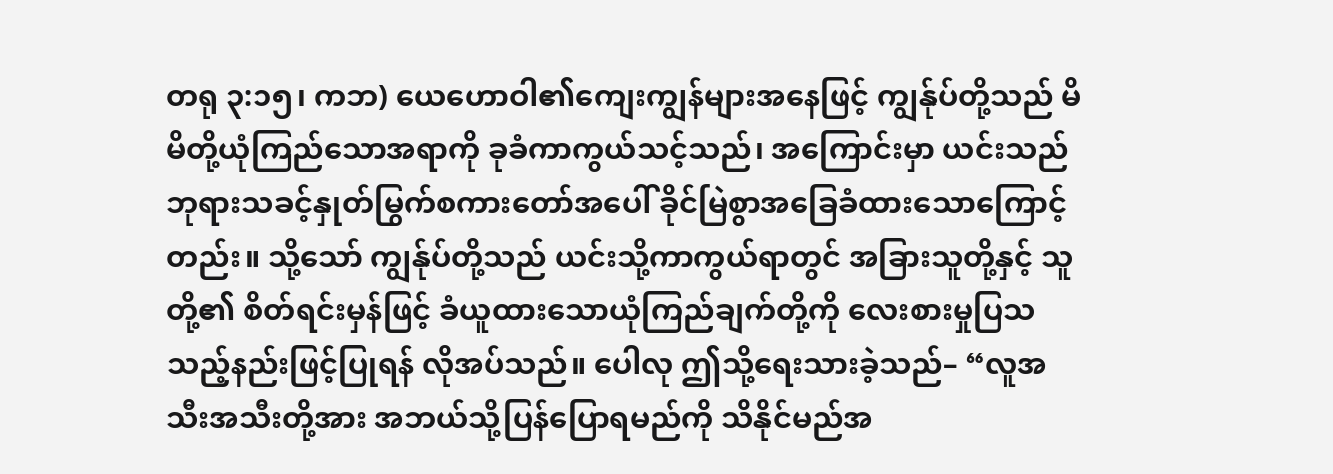တရု ၃:၁၅၊ ကဘ) ယေဟောဝါ၏ကျေးကျွန်များအနေဖြင့် ကျွန်ုပ်တို့သည် မိမိတို့ယုံကြည်သောအရာကို ခုခံကာကွယ်သင့်သည်၊ အကြောင်းမှာ ယင်းသည် ဘုရားသခင့်နှုတ်မြွက်စကားတော်အပေါ် ခိုင်မြဲစွာအခြေခံထားသောကြောင့်တည်း။ သို့သော် ကျွန်ုပ်တို့သည် ယင်းသို့ကာကွယ်ရာတွင် အခြားသူတို့နှင့် သူတို့၏ စိတ်ရင်းမှန်ဖြင့် ခံယူထားသောယုံကြည်ချက်တို့ကို လေးစားမှုပြသသည့်နည်းဖြင့်ပြုရန် လိုအပ်သည်။ ပေါလု ဤသို့ရေးသားခဲ့သည်– “လူအသီးအသီးတို့အား အဘယ်သို့ပြန်ပြောရမည်ကို သိနိုင်မည်အ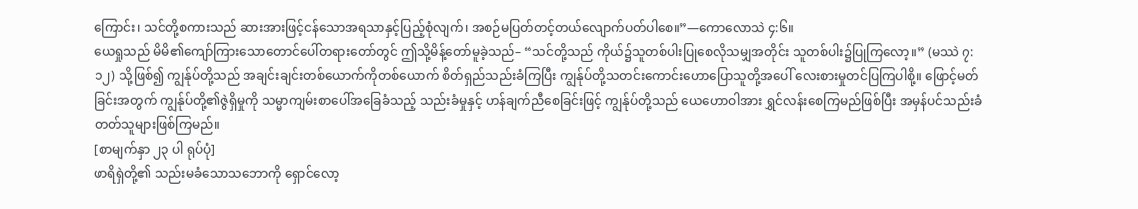ကြောင်း၊ သင်တို့စကားသည် ဆားအားဖြင့်ငန်သောအရသာနှင့်ပြည့်စုံလျက်၊ အစဉ်မပြတ်တင့်တယ်လျောက်ပတ်ပါစေ။”—ကောလောသဲ ၄:၆။
ယေရှုသည် မိမိ၏ကျော်ကြားသောတောင်ပေါ်တရားတော်တွင် ဤသို့မိန့်တော်မူခဲ့သည်– “သင်တို့သည် ကိုယ်၌သူတစ်ပါးပြုစေလိုသမျှအတိုင်း သူတစ်ပါး၌ပြုကြလော့။” (မဿဲ ၇:၁၂) သို့ဖြစ်၍ ကျွန်ုပ်တို့သည် အချင်းချင်းတစ်ယောက်ကိုတစ်ယောက် စိတ်ရှည်သည်းခံကြပြီး ကျွန်ုပ်တို့သတင်းကောင်းဟောပြောသူတို့အပေါ် လေးစားမှုတင်ပြကြပါစို့။ ဖြောင့်မတ်ခြင်းအတွက် ကျွန်ုပ်တို့၏ဇွဲရှိမှုကို သမ္မာကျမ်းစာပေါ်အခြေခံသည့် သည်းခံမှုနှင့် ဟန်ချက်ညီစေခြင်းဖြင့် ကျွန်ုပ်တို့သည် ယေဟောဝါအား ရွှင်လန်းစေကြမည်ဖြစ်ပြီး အမှန်ပင်သည်းခံတတ်သူများဖြစ်ကြမည်။
[စာမျက်နှာ ၂၃ ပါ ရုပ်ပုံ]
ဖာရိရှဲတို့၏ သည်းမခံသောသဘောကို ရှောင်လော့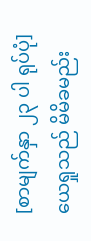[စာမျက်နှာ ၂၃ ပါ ရုပ်ပုံ]
ယေရှုသည် မိမိခမည်း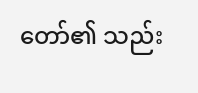တော်၏ သည်း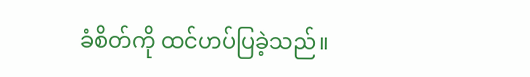ခံစိတ်ကို ထင်ဟပ်ပြခဲ့သည်။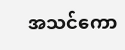အသင်ကော